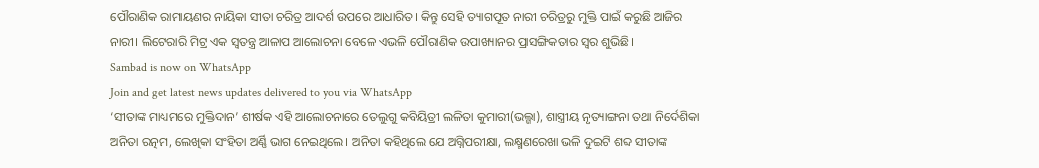ପୌରାଣିକ ରାମାୟଣର ନାୟିକା ସୀତା ଚରିତ୍ର ଆଦର୍ଶ ଉପରେ ଆଧାରିତ। କିନ୍ତୁ ସେହି ତ୍ୟାଗପୂତ ନାରୀ ଚରିତ୍ରରୁ ମୁକ୍ତି ପାଇଁ କରୁଛି ଆଜିର ନାରୀ। ଲିଟେରାରି ମିଟ୍ର ଏକ ସ୍ୱତନ୍ତ୍ର ଆଳାପ ଆଲୋଚନା ବେଳେ ଏଭଳି ପୌରାଣିକ ଉପାଖ୍ୟାନର ପ୍ରାସଙ୍ଗିକତାର ସ୍ୱର ଶୁଭିଛି।
Sambad is now on WhatsApp
Join and get latest news updates delivered to you via WhatsApp
‘ସୀତାଙ୍କ ମାଧ୍ୟମରେ ମୁକ୍ତିଦାନ’ ଶୀର୍ଷକ ଏହି ଆଲୋଚନାରେ ତେଲୁଗୁ କବିୟିତ୍ରୀ ଲଳିତା କୁମାରୀ(ଭଲ୍ଗା), ଶାସ୍ତ୍ରୀୟ ନୃତ୍ୟାଙ୍ଗନା ତଥା ନିର୍ଦେଶିକା ଅନିତା ରତ୍ନମ, ଲେଖିକା ସଂହିତା ଅର୍ଣ୍ଣି ଭାଗ ନେଇଥିଲେ। ଅନିତା କହିଥିଲେ ଯେ ଅଗ୍ନିପରୀକ୍ଷା, ଲକ୍ଷ୍ମଣରେଖା ଭଳି ଦୁଇଟି ଶବ୍ଦ ସୀତାଙ୍କ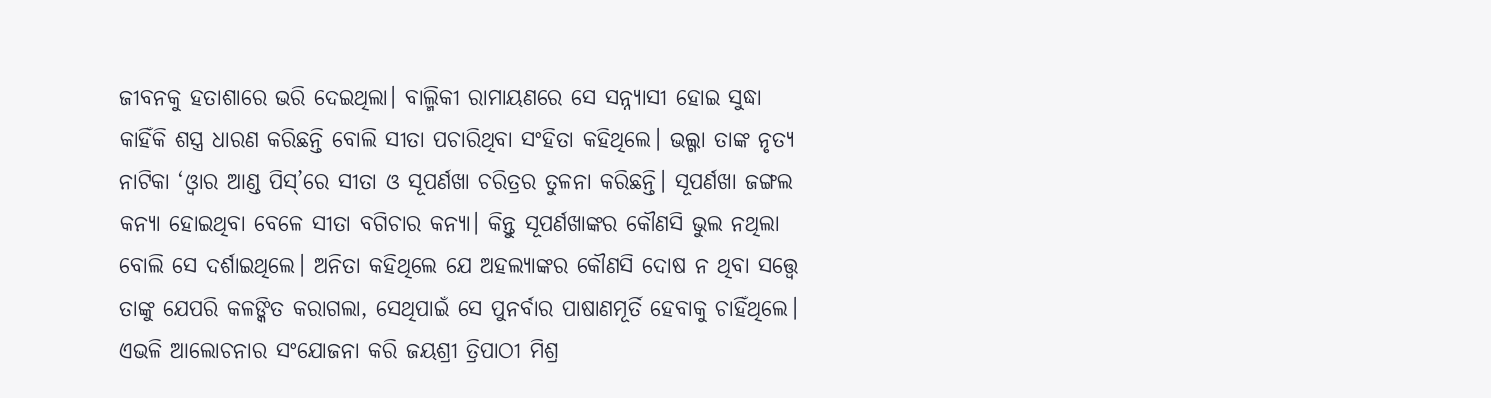ଜୀବନକୁ ହତାଶାରେ ଭରି ଦେଇଥିଲା। ବାଲ୍ମିକୀ ରାମାୟଣରେ ସେ ସନ୍ନ୍ୟାସୀ ହୋଇ ସୁଦ୍ଧା କାହିଁକି ଶସ୍ତ୍ର ଧାରଣ କରିଛନ୍ତି ବୋଲି ସୀତା ପଚାରିଥିବା ସଂହିତା କହିଥିଲେ। ଭଲ୍ଗା ତାଙ୍କ ନୃତ୍ୟ ନାଟିକା ‘ଓ୍ଵାର ଆଣ୍ଡ ପିସ୍’ରେ ସୀତା ଓ ସୂପର୍ଣଖା ଚରିତ୍ରର ତୁଳନା କରିଛନ୍ତି। ସୂପର୍ଣଖା ଜଙ୍ଗଲ କନ୍ୟା ହୋଇଥିବା ବେଳେ ସୀତା ବଗିଚାର କନ୍ୟା। କିନ୍ତୁ ସୂପର୍ଣଖାଙ୍କର କୌଣସି ଭୁଲ ନଥିଲା ବୋଲି ସେ ଦର୍ଶାଇଥିଲେ। ଅନିତା କହିଥିଲେ ଯେ ଅହଲ୍ୟାଙ୍କର କୌଣସି ଦୋଷ ନ ଥିବା ସତ୍ତ୍ୱେ ତାଙ୍କୁ ଯେପରି କଳଙ୍କିତ କରାଗଲା, ସେଥିପାଇଁ ସେ ପୁନର୍ବାର ପାଷାଣମୂର୍ତି ହେବାକୁ ଚାହିଁଥିଲେ।
ଏଭଳି ଆଲୋଚନାର ସଂଯୋଜନା କରି ଜୟଶ୍ରୀ ତ୍ରିପାଠୀ ମିଶ୍ର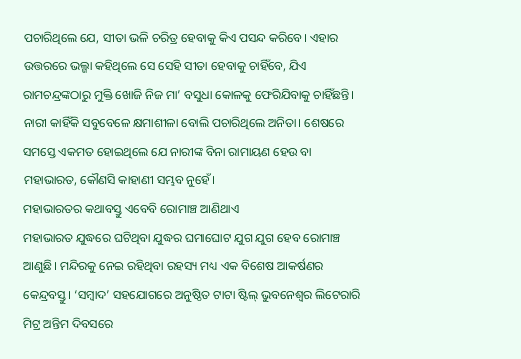ପଚାରିଥିଲେ ଯେ, ସୀତା ଭଳି ଚରିତ୍ର ହେବାକୁ କିଏ ପସନ୍ଦ କରିବେ। ଏହାର ଉତ୍ତରରେ ଭଲ୍ଗା କହିଥିଲେ ସେ ସେହି ସୀତା ହେବାକୁ ଚାହିଁବେ, ଯିଏ ରାମଚନ୍ଦ୍ରଙ୍କଠାରୁ ମୁକ୍ତି ଖୋଜି ନିଜ ମା’ ବସୁଧା କୋଳକୁ ଫେରିଯିବାକୁ ଚାହିଁଛନ୍ତି। ନାରୀ କାହିଁକି ସବୁବେଳେ କ୍ଷମାଶୀଳା ବୋଲି ପଚାରିଥିଲେ ଅନିତା। ଶେଷରେ ସମସ୍ତେ ଏକମତ ହୋଇଥିଲେ ଯେ ନାରୀଙ୍କ ବିନା ରାମାୟଣ ହେଉ ବା ମହାଭାରତ, କୌଣସି କାହାଣୀ ସମ୍ଭବ ନୁହେଁ।
ମହାଭାରତର କଥାବସ୍ତୁ ଏବେବି ରୋମାଞ୍ଚ ଆଣିଥାଏ
ମହାଭାରତ ଯୁଦ୍ଧରେ ଘଟିଥିବା ଯୁଦ୍ଧର ଘମାଘୋଟ ଯୁଗ ଯୁଗ ହେବ ରୋମାଞ୍ଚ ଆଣୁଛି। ମନ୍ଦିରକୁ ନେଇ ରହିଥିବା ରହସ୍ୟ ମଧ୍ୟ ଏକ ବିଶେଷ ଆକର୍ଷଣର କେନ୍ଦ୍ରବସ୍ତୁ। ‘ସମ୍ବାଦ’ ସହଯୋଗରେ ଅନୁଷ୍ଠିତ ଟାଟା ଷ୍ଟିଲ୍ ଭୁବନେଶ୍ୱର ଲିଟେରାରି ମିଟ୍ର ଅନ୍ତିମ ଦିବସରେ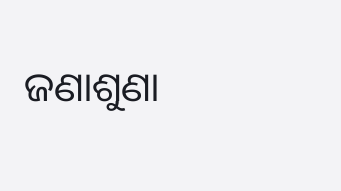ଜଣାଶୁଣା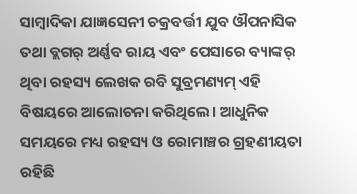ସାମ୍ବାଦିକା ଯାଜ୍ଞସେନୀ ଚକ୍ରବର୍ତ୍ତୀ ଯୁବ ଔପନାସିକ ତଥା ବ୍ଲଗର୍ ଅର୍ଣ୍ଣବ ରାୟ ଏବଂ ପେସାରେ ବ୍ୟାଙ୍କର୍ ଥିବା ରହସ୍ୟ ଲେଖକ ରବି ସୁବ୍ରମଣ୍ୟମ୍ ଏହି ବିଷୟରେ ଆଲୋଚନା କରିଥିଲେ। ଆଧୁନିକ ସମୟରେ ମଧ୍ୟ ରହସ୍ୟ ଓ ରୋମାଞ୍ଚର ଗ୍ରହଣୀୟତା ରହିଛି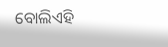ବୋଲିଏହି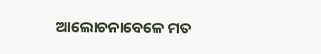ଆଲୋଚନାବେଳେ ମତ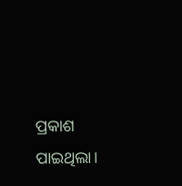ପ୍ରକାଶ ପାଇଥିଲା।